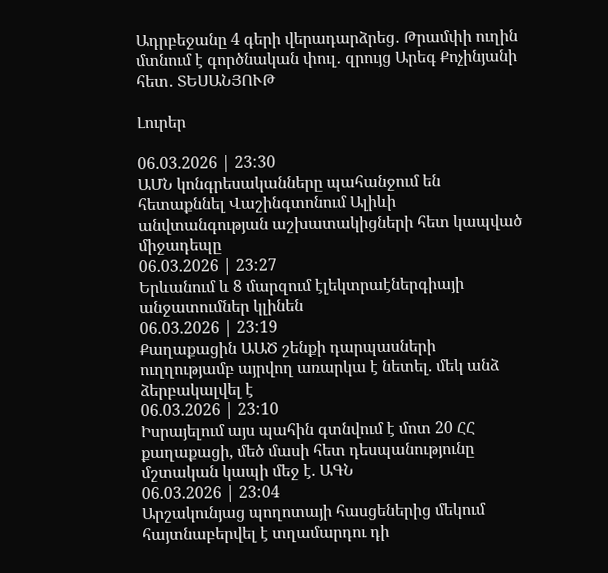Ադրբեջանը 4 գերի վերադարձրեց․ Թրամփի ուղին մտնում է գործնական փուլ․ զրույց Արեգ Քոչինյանի հետ․ ՏԵՍԱՆՅՈՒԹ

Լուրեր

06.03.2026 | 23:30
ԱՄՆ կոնգրեսականները պահանջում են հետաքննել Վաշինգտոնում Ալիևի անվտանգության աշխատակիցների հետ կապված միջադեպը
06.03.2026 | 23:27
Երևանում և 8 մարզում էլեկտրաէներգիայի անջատումներ կլինեն
06.03.2026 | 23:19
Քաղաքացին ԱԱԾ շենքի դարպասների ուղղությամբ այրվող առարկա է նետել. մեկ անձ ձերբակալվել է
06.03.2026 | 23:10
Իսրայելում այս պահին գտնվում է մոտ 20 ՀՀ քաղաքացի, մեծ մասի հետ դեսպանությունը մշտական կապի մեջ է. ԱԳՆ
06.03.2026 | 23:04
Արշակունյաց պողոտայի հասցեներից մեկում հայտնաբերվել է տղամարդու դի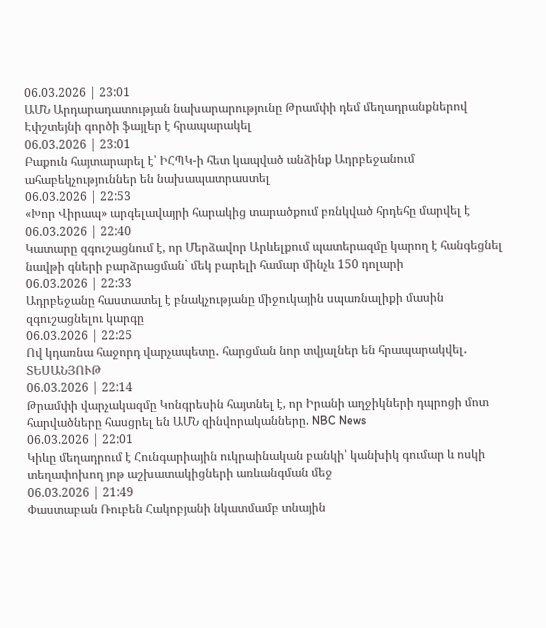06.03.2026 | 23:01
ԱՄՆ Արդարադատության նախարարությունը Թրամփի դեմ մեղադրանքներով Էփշտեյնի գործի ֆայլեր է հրապարակել
06.03.2026 | 23:01
Բաքուն հայտարարել է՝ ԻՀՊԿ-ի հետ կապված անձինք Ադրբեջանում ահաբեկչություններ են նախապատրաստել
06.03.2026 | 22:53
«Խոր Վիրապ» արգելավայրի հարակից տարածքում բռնկված հրդեհը մարվել է
06.03.2026 | 22:40
Կատարը զգուշացնում է, որ Մերձավոր Արևելքում պատերազմը կարող է հանգեցնել նավթի գների բարձրացման` մեկ բարելի համար մինչև 150 դոլարի
06.03.2026 | 22:33
Ադրբեջանը հաստատել է բնակչությանը միջուկային սպառնալիքի մասին զգուշացնելու կարգը
06.03.2026 | 22:25
Ով կդառնա հաջորդ վարչապետը․ հարցման նոր տվյալներ են հրապարակվել․ ՏԵՍԱՆՅՈՒԹ
06.03.2026 | 22:14
Թրամփի վարչակազմը Կոնգրեսին հայտնել է, որ Իրանի աղջիկների դպրոցի մոտ հարվածները հասցրել են ԱՄՆ զինվորականները. NBC News
06.03.2026 | 22:01
Կիևը մեղադրում է Հունգարիային ուկրաինական բանկի՝ կանխիկ գումար և ոսկի տեղափոխող յոթ աշխատակիցների առևանգման մեջ
06.03.2026 | 21:49
Փաստաբան Ռուբեն Հակոբյանի նկատմամբ տնային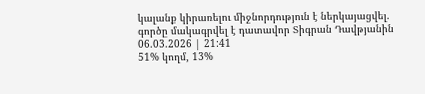կալանք կիրառելու միջնորդություն է ներկայացվել. գործը մակագրվել է դատավոր Տիգրան Դավթյանին
06.03.2026 | 21:41
51% կողմ, 13%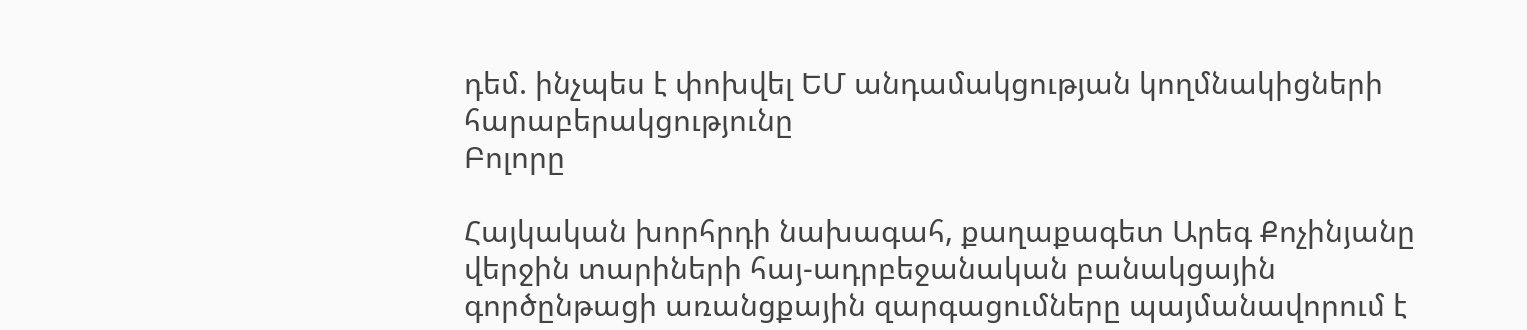դեմ. ինչպես է փոխվել ԵՄ անդամակցության կողմնակիցների հարաբերակցությունը
Բոլորը

Հայկական խորհրդի նախագահ, քաղաքագետ Արեգ Քոչինյանը վերջին տարիների հայ-ադրբեջանական բանակցային գործընթացի առանցքային զարգացումները պայմանավորում է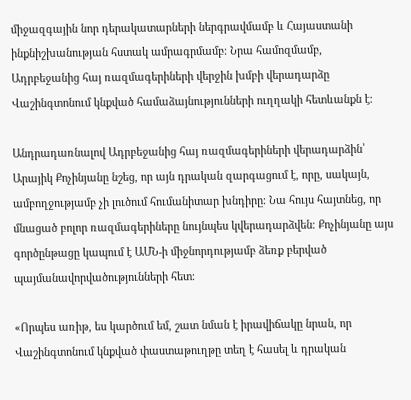միջազգային նոր դերակատարների ներգրավմամբ և Հայաստանի ինքնիշխանության հստակ ամրագրմամբ։ Նրա համոզմամբ, Ադրբեջանից հայ ռազմագերիների վերջին խմբի վերադարձը Վաշինգտոնում կնքված համաձայնությունների ուղղակի հետևանքն է։

Անդրադառնալով Ադրբեջանից հայ ռազմագերիների վերադարձին՝ Արայիկ Քոչինյանը նշեց, որ այն դրական զարգացում է, որը, սակայն, ամբողջությամբ չի լուծում հումանիտար խնդիրը։ Նա հույս հայտնեց, որ մնացած բոլոր ռազմագերիները նույնպես կվերադարձվեն։ Քոչինյանը այս գործընթացը կապում է ԱՄՆ-ի միջնորդությամբ ձեռք բերված պայմանավորվածությունների հետ։

«Որպես առիթ, ես կարծում եմ, շատ նման է իրավիճակը նրան, որ Վաշինգտոնում կնքված փաստաթուղթը տեղ է հասել և դրական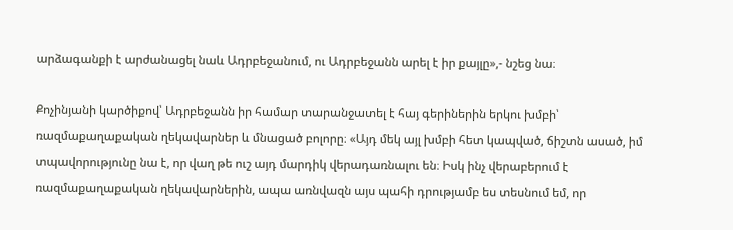արձագանքի է արժանացել նաև Ադրբեջանում, ու Ադրբեջանն արել է իր քայլը»,- նշեց նա։

Քոչինյանի կարծիքով՝ Ադրբեջանն իր համար տարանջատել է հայ գերիներին երկու խմբի՝ ռազմաքաղաքական ղեկավարներ և մնացած բոլորը։ «Այդ մեկ այլ խմբի հետ կապված, ճիշտն ասած, իմ տպավորությունը նա է, որ վաղ թե ուշ այդ մարդիկ վերադառնալու են։ Իսկ ինչ վերաբերում է ռազմաքաղաքական ղեկավարներին, ապա առնվազն այս պահի դրությամբ ես տեսնում եմ, որ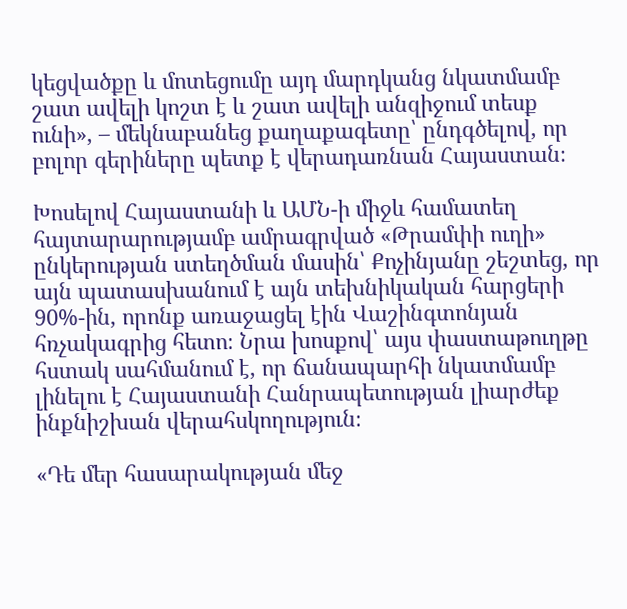կեցվածքը և մոտեցումը այդ մարդկանց նկատմամբ շատ ավելի կոշտ է և շատ ավելի անզիջում տեսք ունի», – մեկնաբանեց քաղաքագետը՝ ընդգծելով, որ բոլոր գերիները պետք է վերադառնան Հայաստան։

Խոսելով Հայաստանի և ԱՄՆ-ի միջև համատեղ հայտարարությամբ ամրագրված «Թրամփի ուղի» ընկերության ստեղծման մասին՝ Քոչինյանը շեշտեց, որ այն պատասխանում է այն տեխնիկական հարցերի 90%-ին, որոնք առաջացել էին Վաշինգտոնյան հռչակագրից հետո։ Նրա խոսքով՝ այս փաստաթուղթը հստակ սահմանում է, որ ճանապարհի նկատմամբ լինելու է Հայաստանի Հանրապետության լիարժեք ինքնիշխան վերահսկողություն։

«Դե մեր հասարակության մեջ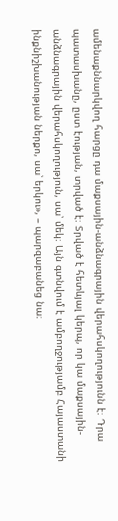ամենաքննարկվող հարցը դա մաքսային-անձնագրային վերահսկողությունն է։ Դրա պատասխանը, ըստ էության, տրված է։ Տրված է հետևյալ կերպ, որ կա մաքսային-անձնագրային վերահսկողություն, սա՝ մեկ։ Այն գտնվում է ամբողջությամբ Հայաստանի ինքնիշխանության ներքո, սա՝ երկու», – պարզաբանեց նա։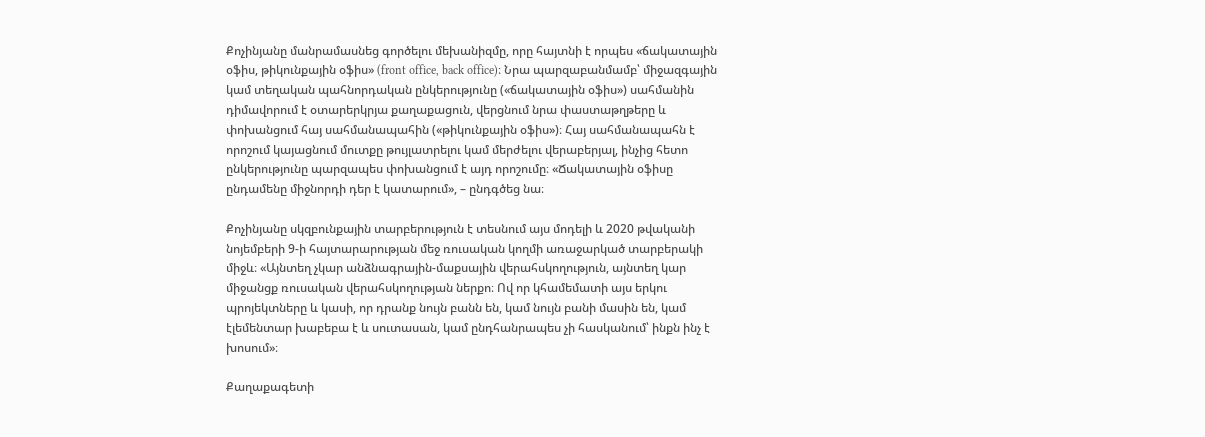Քոչինյանը մանրամասնեց գործելու մեխանիզմը, որը հայտնի է որպես «ճակատային օֆիս, թիկունքային օֆիս» (front office, back office)։ Նրա պարզաբանմամբ՝ միջազգային կամ տեղական պահնորդական ընկերությունը («ճակատային օֆիս») սահմանին դիմավորում է օտարերկրյա քաղաքացուն, վերցնում նրա փաստաթղթերը և փոխանցում հայ սահմանապահին («թիկունքային օֆիս»)։ Հայ սահմանապահն է որոշում կայացնում մուտքը թույլատրելու կամ մերժելու վերաբերյալ, ինչից հետո ընկերությունը պարզապես փոխանցում է այդ որոշումը։ «Ճակատային օֆիսը ընդամենը միջնորդի դեր է կատարում», – ընդգծեց նա։

Քոչինյանը սկզբունքային տարբերություն է տեսնում այս մոդելի և 2020 թվականի նոյեմբերի 9-ի հայտարարության մեջ ռուսական կողմի առաջարկած տարբերակի միջև։ «Այնտեղ չկար անձնագրային-մաքսային վերահսկողություն, այնտեղ կար միջանցք ռուսական վերահսկողության ներքո։ Ով որ կհամեմատի այս երկու պրոյեկտները և կասի, որ դրանք նույն բանն են, կամ նույն բանի մասին են, կամ էլեմենտար խաբեբա է և սուտասան, կամ ընդհանրապես չի հասկանում՝ ինքն ինչ է խոսում»։

Քաղաքագետի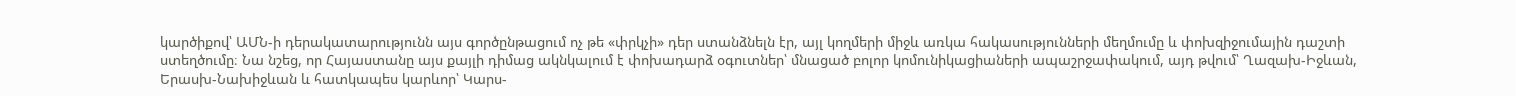կարծիքով՝ ԱՄՆ-ի դերակատարությունն այս գործընթացում ոչ թե «փրկչի» դեր ստանձնելն էր, այլ կողմերի միջև առկա հակասությունների մեղմումը և փոխզիջումային դաշտի ստեղծումը։ Նա նշեց, որ Հայաստանը այս քայլի դիմաց ակնկալում է փոխադարձ օգուտներ՝ մնացած բոլոր կոմունիկացիաների ապաշրջափակում, այդ թվում՝ Ղազախ-Իջևան, Երասխ-Նախիջևան և հատկապես կարևոր՝ Կարս-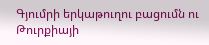Գյումրի երկաթուղու բացումն ու Թուրքիայի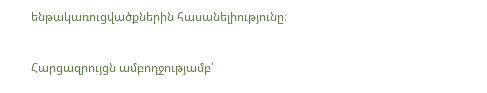ենթակառուցվածքներին հասանելիությունը։

Հարցազրույցն ամբողջությամբ՝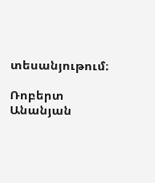տեսանյութում։

Ռոբերտ Անանյան